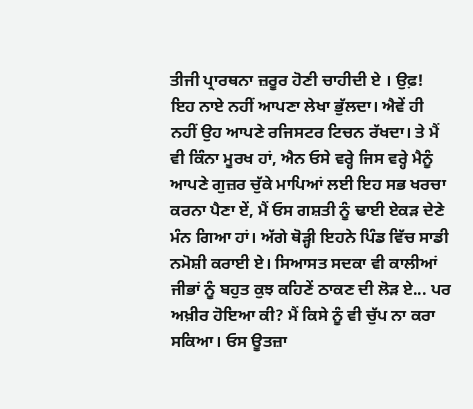ਤੀਜੀ ਪ੍ਰਾਰਥਨਾ ਜ਼ਰੂਰ ਹੋਣੀ ਚਾਹੀਦੀ ਏ । ਉਫ਼! ਇਹ ਨਾਏ ਨਹੀਂ ਆਪਣਾ ਲੇਖਾ ਭੁੱਲਦਾ। ਐਵੇਂ ਹੀ ਨਹੀਂ ਉਹ ਆਪਣੇ ਰਜਿਸਟਰ ਟਿਚਨ ਰੱਖਦਾ। ਤੇ ਮੈਂ ਵੀ ਕਿੰਨਾ ਮੂਰਖ ਹਾਂ, ਐਨ ਓਸੇ ਵਰ੍ਹੇ ਜਿਸ ਵਰ੍ਹੇ ਮੈਨੂੰ ਆਪਣੇ ਗੁਜ਼ਰ ਚੁੱਕੇ ਮਾਪਿਆਂ ਲਈ ਇਹ ਸਭ ਖਰਚਾ ਕਰਨਾ ਪੈਣਾ ਏਂ, ਮੈਂ ਓਸ ਗਸ਼ਤੀ ਨੂੰ ਢਾਈ ਏਕੜ ਦੇਣੇ ਮੰਨ ਗਿਆ ਹਾਂ। ਅੱਗੇ ਥੋੜ੍ਹੀ ਇਹਨੇ ਪਿੰਡ ਵਿੱਚ ਸਾਡੀ ਨਮੋਸ਼ੀ ਕਰਾਈ ਏ। ਸਿਆਸਤ ਸਦਕਾ ਵੀ ਕਾਲੀਆਂ ਜੀਭਾਂ ਨੂੰ ਬਹੁਤ ਕੁਝ ਕਹਿਣੇਂ ਠਾਕਣ ਦੀ ਲੋੜ ਏ... ਪਰ ਅਖ਼ੀਰ ਹੋਇਆ ਕੀ? ਮੈਂ ਕਿਸੇ ਨੂੰ ਵੀ ਚੁੱਪ ਨਾ ਕਰਾ ਸਕਿਆ। ਓਸ ਊਤਜ਼ਾ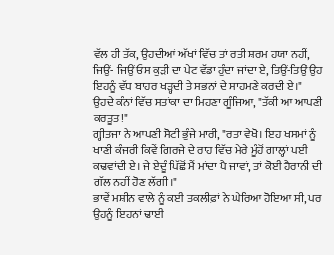ਵੱਲ ਹੀ ਤੱਕ, ਉਹਦੀਆਂ ਅੱਖਾਂ ਵਿੱਚ ਤਾਂ ਰਤੀ ਸ਼ਰਮ ਹਯਾ ਨਹੀਂ, ਜਿਉਂ- ਜਿਉਂ ਓਸ ਕੁੜੀ ਦਾ ਪੇਟ ਵੱਡਾ ਹੁੰਦਾ ਜਾਂਦਾ ਏ, ਤਿਉਂ-ਤਿਉਂ ਉਹ ਇਹਨੂੰ ਵੱਧ ਬਾਹਰ ਖੜ੍ਹਦੀ ਤੇ ਸਭਨਾਂ ਦੇ ਸਾਹਮਣੇ ਕਰਦੀ ਏ।"
ਉਹਦੇ ਕੰਨਾਂ ਵਿੱਚ ਸਤਾਂਕਾ ਦਾ ਮਿਹਣਾ ਗੂੰਜਿਆ, "ਤੱਕੀ ਆ ਆਪਣੀ ਕਰਤੂਤ!"
ਗ੍ਹੀਤਜਾ ਨੇ ਆਪਣੀ ਸੋਟੀ ਭੁੰਜੇ ਮਾਰੀ, "ਰਤਾ ਵੇਖੋ। ਇਹ ਖਸਮਾਂ ਨੂੰ ਖਾਣੀ ਕੰਜਰੀ ਕਿਵੇਂ ਗਿਰਜੇ ਦੇ ਰਾਹ ਵਿੱਚ ਮੇਰੇ ਮੂੰਹੋਂ ਗਾਲ੍ਹਾਂ ਪਈ ਕਢਵਾਂਦੀ ਏ। ਜੇ ਏਦੂੰ ਪਿੱਛੋਂ ਮੈਂ ਮਾਂਦਾ ਪੈ ਜਾਵਾਂ, ਤਾਂ ਕੋਈ ਹੈਰਾਨੀ ਦੀ ਗੱਲ ਨਹੀਂ ਹੋਣ ਲੱਗੀ।"
ਭਾਵੇਂ ਮਸ਼ੀਨ ਵਾਲੇ ਨੂੰ ਕਈ ਤਕਲੀਫ਼ਾਂ ਨੇ ਘੇਰਿਆ ਹੋਇਆ ਸੀ, ਪਰ ਉਹਨੂੰ ਇਹਨਾਂ ਢਾਈ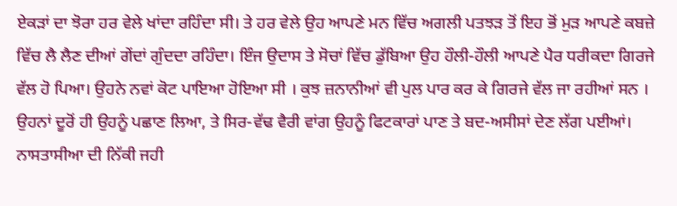ਏਕੜਾਂ ਦਾ ਝੋਰਾ ਹਰ ਵੇਲੇ ਖਾਂਦਾ ਰਹਿੰਦਾ ਸੀ। ਤੇ ਹਰ ਵੇਲੇ ਉਹ ਆਪਣੇ ਮਨ ਵਿੱਚ ਅਗਲੀ ਪਤਝੜ ਤੋਂ ਇਹ ਭੋਂ ਮੁੜ ਆਪਣੇ ਕਬਜ਼ੇ ਵਿੱਚ ਲੈ ਲੈਣ ਦੀਆਂ ਗੇਂਦਾਂ ਗੁੰਦਦਾ ਰਹਿੰਦਾ। ਇੰਜ ਉਦਾਸ ਤੇ ਸੋਚਾਂ ਵਿੱਚ ਡੁੱਬਿਆ ਉਹ ਹੌਲੀ-ਹੌਲੀ ਆਪਣੇ ਪੈਰ ਧਰੀਕਦਾ ਗਿਰਜੇ ਵੱਲ ਹੋ ਪਿਆ। ਉਹਨੇ ਨਵਾਂ ਕੋਟ ਪਾਇਆ ਹੋਇਆ ਸੀ । ਕੁਝ ਜ਼ਨਾਨੀਆਂ ਵੀ ਪੁਲ ਪਾਰ ਕਰ ਕੇ ਗਿਰਜੇ ਵੱਲ ਜਾ ਰਹੀਆਂ ਸਨ । ਉਹਨਾਂ ਦੂਰੋਂ ਹੀ ਉਹਨੂੰ ਪਛਾਣ ਲਿਆ, ਤੇ ਸਿਰ-ਵੱਢ ਵੈਰੀ ਵਾਂਗ ਉਹਨੂੰ ਫਿਟਕਾਰਾਂ ਪਾਣ ਤੇ ਬਦ-ਅਸੀਸਾਂ ਦੇਣ ਲੱਗ ਪਈਆਂ।
ਨਾਸਤਾਸੀਆ ਦੀ ਨਿੱਕੀ ਜਹੀ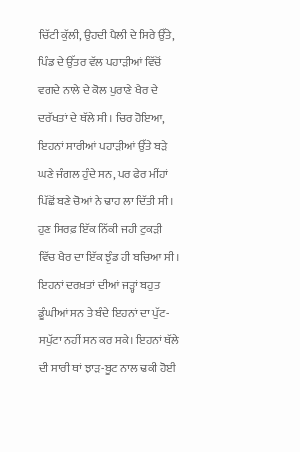ਚਿੱਟੀ ਕੁੱਲੀ, ਉਹਦੀ ਪੈਲੀ ਦੇ ਸਿਰੇ ਉੱਤੇ, ਪਿੰਡ ਦੇ ਉੱਤਰ ਵੱਲ ਪਹਾੜੀਆਂ ਵਿੱਚੋਂ ਵਗਦੇ ਨਾਲੇ ਦੇ ਕੋਲ ਪੁਰਾਣੇ ਖੈਰ ਦੇ ਦਰੱਖਤਾਂ ਦੇ ਥੱਲੇ ਸੀ। ਚਿਰ ਹੋਇਆ, ਇਹਨਾਂ ਸਾਰੀਆਂ ਪਹਾੜੀਆਂ ਉੱਤੇ ਬੜੇ ਘਣੇ ਜੰਗਲ ਹੁੰਦੇ ਸਨ, ਪਰ ਫੇਰ ਮੀਂਹਾਂ ਪਿੱਛੋਂ ਬਣੇ ਚੋਆਂ ਨੇ ਢਾਹ ਲਾ ਦਿੱਤੀ ਸੀ । ਹੁਣ ਸਿਰਫ਼ ਇੱਕ ਨਿੱਕੀ ਜਹੀ ਟੁਕੜੀ ਵਿੱਚ ਖੈਰ ਦਾ ਇੱਕ ਝੁੰਡ ਹੀ ਬਚਿਆ ਸੀ। ਇਹਨਾਂ ਦਰਖ਼ਤਾਂ ਦੀਆਂ ਜੜ੍ਹਾਂ ਬਹੁਤ ਡੂੰਘੀਆਂ ਸਨ ਤੇ ਬੰਦੇ ਇਹਨਾਂ ਦਾ ਪੁੱਟ-ਸਪੁੱਟਾ ਨਹੀਂ ਸਨ ਕਰ ਸਕੇ। ਇਹਨਾਂ ਥੱਲੇ ਦੀ ਸਾਰੀ ਥਾਂ ਝਾੜ-ਬੂਟ ਨਾਲ ਢਕੀ ਹੋਈ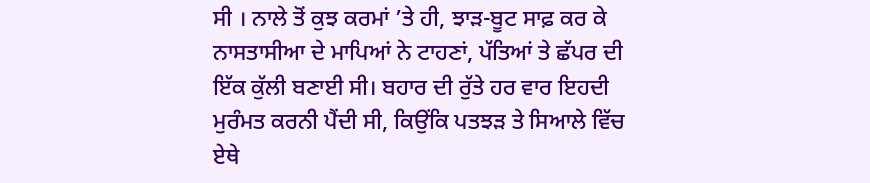ਸੀ । ਨਾਲੇ ਤੋਂ ਕੁਝ ਕਰਮਾਂ ’ਤੇ ਹੀ, ਝਾੜ-ਬੂਟ ਸਾਫ਼ ਕਰ ਕੇ ਨਾਸਤਾਸੀਆ ਦੇ ਮਾਪਿਆਂ ਨੇ ਟਾਹਣਾਂ, ਪੱਤਿਆਂ ਤੇ ਛੱਪਰ ਦੀ ਇੱਕ ਕੁੱਲੀ ਬਣਾਈ ਸੀ। ਬਹਾਰ ਦੀ ਰੁੱਤੇ ਹਰ ਵਾਰ ਇਹਦੀ ਮੁਰੰਮਤ ਕਰਨੀ ਪੈਂਦੀ ਸੀ, ਕਿਉਂਕਿ ਪਤਝੜ ਤੇ ਸਿਆਲੇ ਵਿੱਚ ਏਥੇ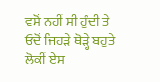ਵਸੋਂ ਨਹੀਂ ਸੀ ਹੁੰਦੀ ਤੇ ਓਦੋਂ ਜਿਹੜੇ ਥੋੜ੍ਹੇ ਬਹੁਤੇ ਲੋਕੀਂ ਏਸ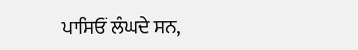ਪਾਸਿਓਂ ਲੰਘਦੇ ਸਨ,